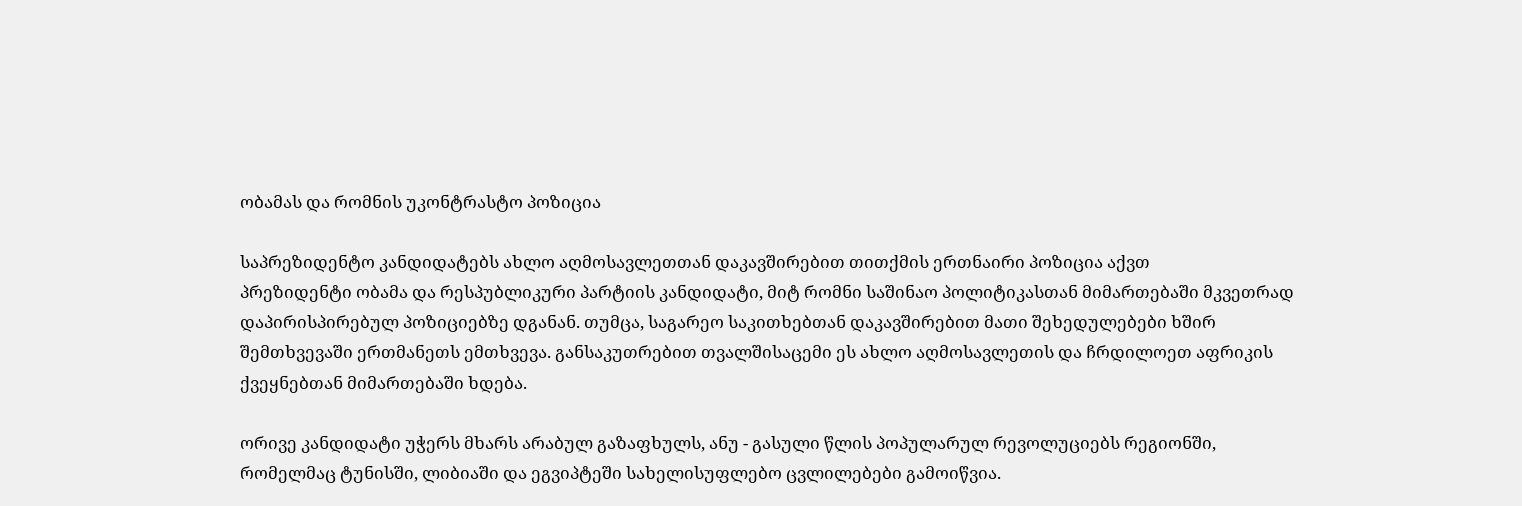ობამას და რომნის უკონტრასტო პოზიცია

საპრეზიდენტო კანდიდატებს ახლო აღმოსავლეთთან დაკავშირებით თითქმის ერთნაირი პოზიცია აქვთ
პრეზიდენტი ობამა და რესპუბლიკური პარტიის კანდიდატი, მიტ რომნი საშინაო პოლიტიკასთან მიმართებაში მკვეთრად დაპირისპირებულ პოზიციებზე დგანან. თუმცა, საგარეო საკითხებთან დაკავშირებით მათი შეხედულებები ხშირ შემთხვევაში ერთმანეთს ემთხვევა. განსაკუთრებით თვალშისაცემი ეს ახლო აღმოსავლეთის და ჩრდილოეთ აფრიკის ქვეყნებთან მიმართებაში ხდება.

ორივე კანდიდატი უჭერს მხარს არაბულ გაზაფხულს, ანუ - გასული წლის პოპულარულ რევოლუციებს რეგიონში, რომელმაც ტუნისში, ლიბიაში და ეგვიპტეში სახელისუფლებო ცვლილებები გამოიწვია.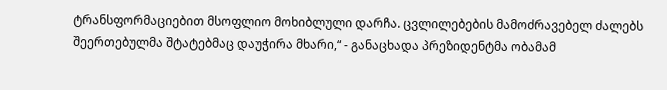ტრანსფორმაციებით მსოფლიო მოხიბლული დარჩა. ცვლილებების მამოძრავებელ ძალებს შეერთებულმა შტატებმაც დაუჭირა მხარი,“ - განაცხადა პრეზიდენტმა ობამამ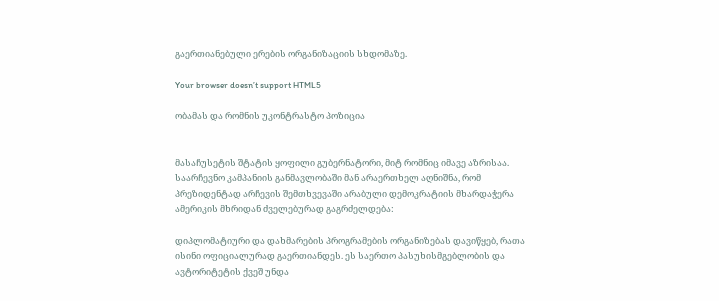გაერთიანებული ერების ორგანიზაციის სხდომაზე.

Your browser doesn’t support HTML5

ობამას და რომნის უკონტრასტო პოზიცია


მასაჩუსეტის შტატის ყოფილი გუბერნატორი, მიტ რომნიც იმავე აზრისაა. საარჩევნო კამპანიის განმავლობაში მან არაერთხელ აღნიშნა, რომ პრეზიდენტად არჩევის შემთხვევაში არაბული დემოკრატიის მხარდაჭერა ამერიკის მხრიდან ძველებურად გაგრძელდება:

დიპლომატიური და დახმარების პროგრამების ორგანიზებას დავიწყებ, რათა ისინი ოფიციალურად გაერთიანდეს. ეს საერთო პასუხისმგებლობის და ავტორიტეტის ქვეშ უნდა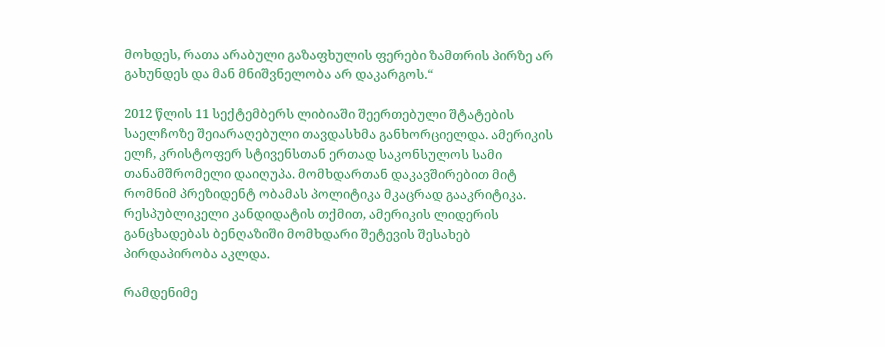მოხდეს, რათა არაბული გაზაფხულის ფერები ზამთრის პირზე არ გახუნდეს და მან მნიშვნელობა არ დაკარგოს.“

2012 წლის 11 სექტემბერს ლიბიაში შეერთებული შტატების საელჩოზე შეიარაღებული თავდასხმა განხორციელდა. ამერიკის ელჩ, კრისტოფერ სტივენსთან ერთად საკონსულოს სამი თანამშრომელი დაიღუპა. მომხდართან დაკავშირებით მიტ რომნიმ პრეზიდენტ ობამას პოლიტიკა მკაცრად გააკრიტიკა. რესპუბლიკელი კანდიდატის თქმით, ამერიკის ლიდერის განცხადებას ბენღაზიში მომხდარი შეტევის შესახებ პირდაპირობა აკლდა.

რამდენიმე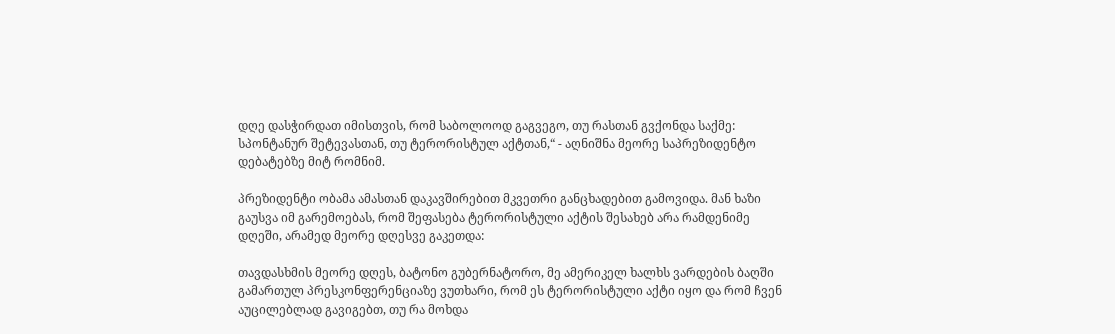დღე დასჭირდათ იმისთვის, რომ საბოლოოდ გაგვეგო, თუ რასთან გვქონდა საქმე: სპონტანურ შეტევასთან, თუ ტერორისტულ აქტთან,“ - აღნიშნა მეორე საპრეზიდენტო დებატებზე მიტ რომნიმ.

პრეზიდენტი ობამა ამასთან დაკავშირებით მკვეთრი განცხადებით გამოვიდა. მან ხაზი გაუსვა იმ გარემოებას, რომ შეფასება ტერორისტული აქტის შესახებ არა რამდენიმე დღეში, არამედ მეორე დღესვე გაკეთდა:

თავდასხმის მეორე დღეს, ბატონო გუბერნატორო, მე ამერიკელ ხალხს ვარდების ბაღში გამართულ პრესკონფერენციაზე ვუთხარი, რომ ეს ტერორისტული აქტი იყო და რომ ჩვენ აუცილებლად გავიგებთ, თუ რა მოხდა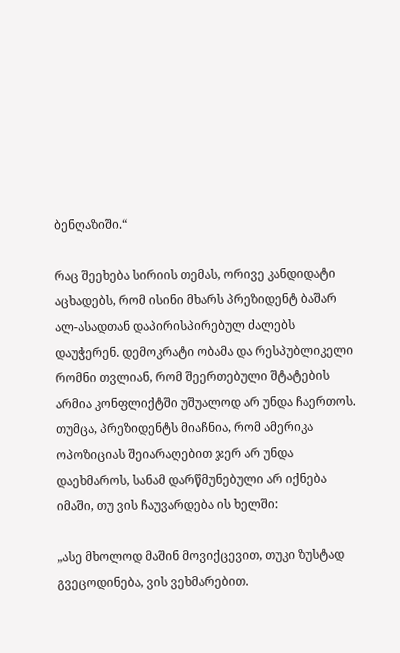ბენღაზიში.“

რაც შეეხება სირიის თემას, ორივე კანდიდატი აცხადებს, რომ ისინი მხარს პრეზიდენტ ბაშარ ალ-ასადთან დაპირისპირებულ ძალებს დაუჭერენ. დემოკრატი ობამა და რესპუბლიკელი რომნი თვლიან, რომ შეერთებული შტატების არმია კონფლიქტში უშუალოდ არ უნდა ჩაერთოს. თუმცა, პრეზიდენტს მიაჩნია, რომ ამერიკა ოპოზიციას შეიარაღებით ჯერ არ უნდა დაეხმაროს, სანამ დარწმუნებული არ იქნება იმაში, თუ ვის ჩაუვარდება ის ხელში:

„ასე მხოლოდ მაშინ მოვიქცევით, თუკი ზუსტად გვეცოდინება, ვის ვეხმარებით.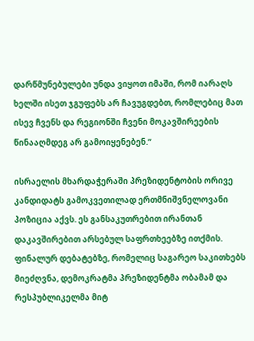დარწმუნებულები უნდა ვიყოთ იმაში, რომ იარაღს ხელში ისეთ ჯგუფებს არ ჩავუგდებთ, რომლებიც მათ ისევ ჩვენს და რეგიონში ჩვენი მოკავშირეების წინააღმდეგ არ გამოიყენებენ.“

ისრაელის მხარდაჭერაში პრეზიდენტობის ორივე კანდიდატს გამოკვეთილად ერთმნიშვნელოვანი პოზიცია აქვს. ეს განსაკუთრებით ირანთან დაკავშირებით არსებულ საფრთხეებზე ითქმის. ფინალურ დებატებზე, რომელიც საგარეო საკითხებს მიეძღვნა, დემოკრატმა პრეზიდენტმა ობამამ და რესპუბლიკელმა მიტ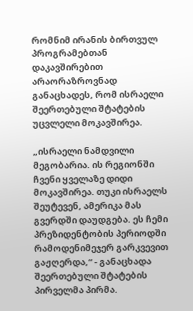რომნიმ ირანის ბირთვულ პროგრამებთან დაკავშირებით არაორაზროვნად განაცხადეს, რომ ისრაელი შეერთებული შტატების უცვლელი მოკავშირეა.

„ისრაელი ნამდვილი მეგობარია. ის რეგიონში ჩვენი ყველაზე დიდი მოკავშირეა. თუკი ისრაელს შეუტევენ, ამერიკა მას გვერდში დაუდგება. ეს ჩემი პრეზიდენტობის პერიოდში რამოდენიმეჯერ გარკვევით გაჟღერდა,“ - განაცხადა შეერთებული შტატების პირველმა პირმა.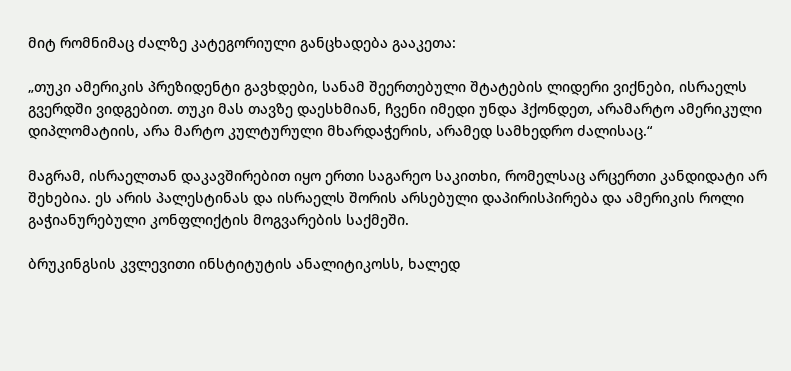მიტ რომნიმაც ძალზე კატეგორიული განცხადება გააკეთა:

„თუკი ამერიკის პრეზიდენტი გავხდები, სანამ შეერთებული შტატების ლიდერი ვიქნები, ისრაელს გვერდში ვიდგებით. თუკი მას თავზე დაესხმიან, ჩვენი იმედი უნდა ჰქონდეთ, არამარტო ამერიკული დიპლომატიის, არა მარტო კულტურული მხარდაჭერის, არამედ სამხედრო ძალისაც.“

მაგრამ, ისრაელთან დაკავშირებით იყო ერთი საგარეო საკითხი, რომელსაც არცერთი კანდიდატი არ შეხებია. ეს არის პალესტინას და ისრაელს შორის არსებული დაპირისპირება და ამერიკის როლი გაჭიანურებული კონფლიქტის მოგვარების საქმეში.

ბრუკინგსის კვლევითი ინსტიტუტის ანალიტიკოსს, ხალედ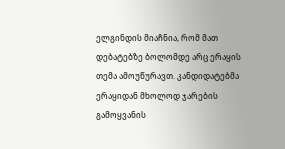ელგინდის მიაჩნია, რომ მათ დებატებზე ბოლომდე არც ერაყის თემა ამოუწურავთ. კანდიდატებმა ერაყიდან მხოლოდ ჯარების გამოყვანის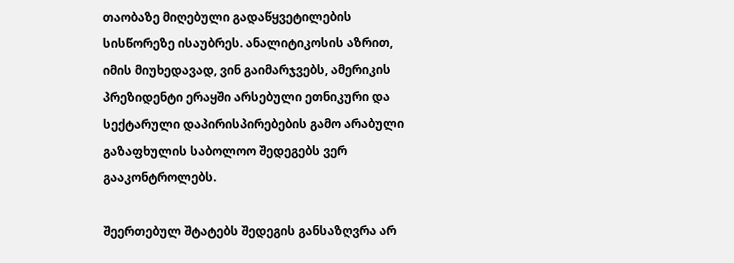თაობაზე მიღებული გადაწყვეტილების სისწორეზე ისაუბრეს. ანალიტიკოსის აზრით, იმის მიუხედავად, ვინ გაიმარჯვებს, ამერიკის პრეზიდენტი ერაყში არსებული ეთნიკური და სექტარული დაპირისპირებების გამო არაბული გაზაფხულის საბოლოო შედეგებს ვერ გააკონტროლებს.

შეერთებულ შტატებს შედეგის განსაზღვრა არ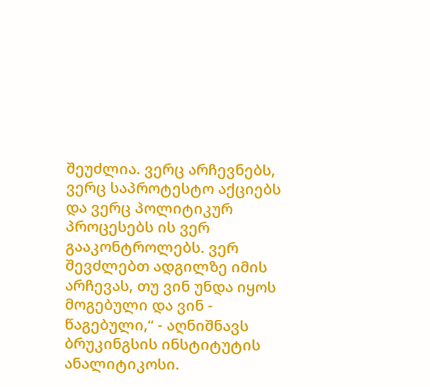შეუძლია. ვერც არჩევნებს, ვერც საპროტესტო აქციებს და ვერც პოლიტიკურ პროცესებს ის ვერ გააკონტროლებს. ვერ შევძლებთ ადგილზე იმის არჩევას, თუ ვინ უნდა იყოს მოგებული და ვინ - წაგებული,“ - აღნიშნავს ბრუკინგსის ინსტიტუტის ანალიტიკოსი.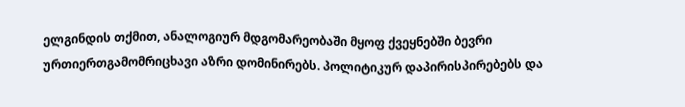ელგინდის თქმით, ანალოგიურ მდგომარეობაში მყოფ ქვეყნებში ბევრი ურთიერთგამომრიცხავი აზრი დომინირებს. პოლიტიკურ დაპირისპირებებს და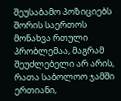შეუსაბამო პოზიციებს შორის საერთოს მონახვა რთული პრობლემაა, მაგრამ შეუძლებელი არ არის, რათა საბოლოო ჯამში ერთიანი,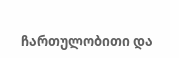ჩართულობითი და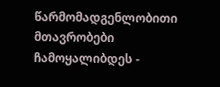წარმომადგენლობითი მთავრობები ჩამოყალიბდეს -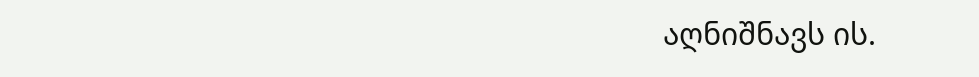აღნიშნავს ის.